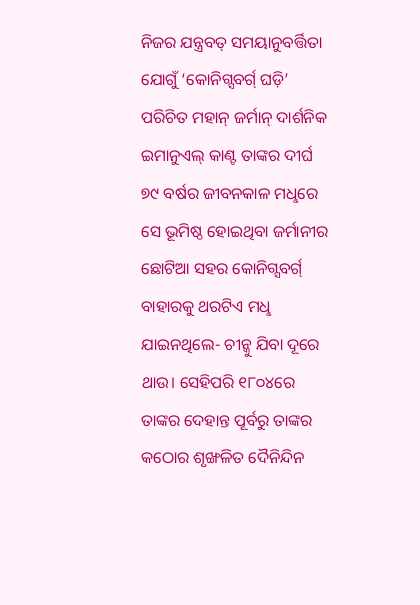ନିଜର ଯନ୍ତ୍ରବତ୍ ସମୟାନୁବର୍ତ୍ତିତା ଯୋଗୁଁ ‘କୋନିଗ୍ସବର୍ଗ୍ ଘଡ଼ି’ ପରିଚିତ ମହାନ୍ ଜର୍ମାନ୍ ଦାର୍ଶନିକ ଇମାନୁଏଲ୍ କାଣ୍ଟ ତାଙ୍କର ଦୀର୍ଘ ୭୯ ବର୍ଷର ଜୀବନକାଳ ମଧୢରେ ସେ ଭୂମିଷ୍ଠ ହୋଇଥିବା ଜର୍ମାନୀର ଛୋଟିଆ ସହର କୋନିଗ୍ସବର୍ଗ୍ ବାହାରକୁ ଥରଟିଏ ମଧୢ ଯାଇନଥିଲେ- ଚୀନ୍କୁ ଯିବା ଦୂରେ ଥାଉ। ସେହିପରି ୧୮୦୪ରେ ତାଙ୍କର ଦେହାନ୍ତ ପୂର୍ବରୁ ତାଙ୍କର କଠୋର ଶୃଙ୍ଖଳିତ ଦୈନିନ୍ଦିନ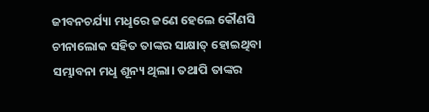ଜୀବନଚର୍ଯ୍ୟା ମଧୢରେ ଜଣେ ହେଲେ କୌଣସି ଚୀନାଲୋକ ସହିତ ତାଙ୍କର ସାକ୍ଷାତ୍ ହୋଇଥିବା ସମ୍ଭାବନା ମଧୢ ଶୂନ୍ୟ ଥିଲା। ତଥାପି ତାଙ୍କର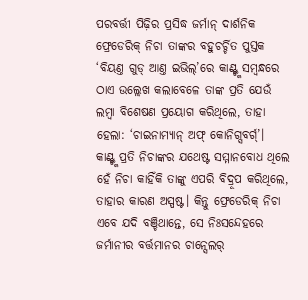ପରବର୍ତ୍ତୀ ପିଢ଼ିର ପ୍ରସିଦ୍ଧ ଜର୍ମାନ୍ ଦାର୍ଶନିକ ଫ୍ରେଡେରିକ୍ ନିଚା ତାଙ୍କର ବହୁଚର୍ଚ୍ଚିତ ପୁସ୍ତକ ‘ବିୟଣ୍ତ ଗୁଡ୍ ଆଣ୍ତ ଇଭିଲ୍’ରେ କାଣ୍ଟ୍ଙ୍କ ସମ୍ବନ୍ଧରେ ଠାଏ ଉଲ୍ଲେଖ କଲାବେଳେ ତାଙ୍କ ପ୍ରତି ଯେଉଁ ଲମ୍ବା ବିଶେଷଣ ପ୍ରୟୋଗ କରିଥିଲେ, ତାହା ହେଲା: ‘ଚାଇନାମ୍ୟାନ୍ ଅଫ୍ କୋନିଗ୍ସବର୍ଗ୍’।
କାଣ୍ଟ୍ଙ୍କ ପ୍ରତି ନିଚାଙ୍କର ଯଥେଷ୍ଟ ସମ୍ମାନବୋଧ ଥିଲେ ହେଁ ନିଚା କାହିଁକି ତାଙ୍କୁ ଏପରି ବିଦ୍ରୂପ କରିଥିଲେ, ତାହାର କାରଣ ଅସ୍ପଷ୍ଟ। କିନ୍ତୁ ଫ୍ରେଡେରିକ୍ ନିଚା ଏବେ ଯଦି ବଞ୍ଚିଥାନ୍ତେ, ସେ ନିଃସନ୍ଦେହରେ ଜର୍ମାନୀର ବର୍ତ୍ତମାନର ଚାନ୍ସେଲର୍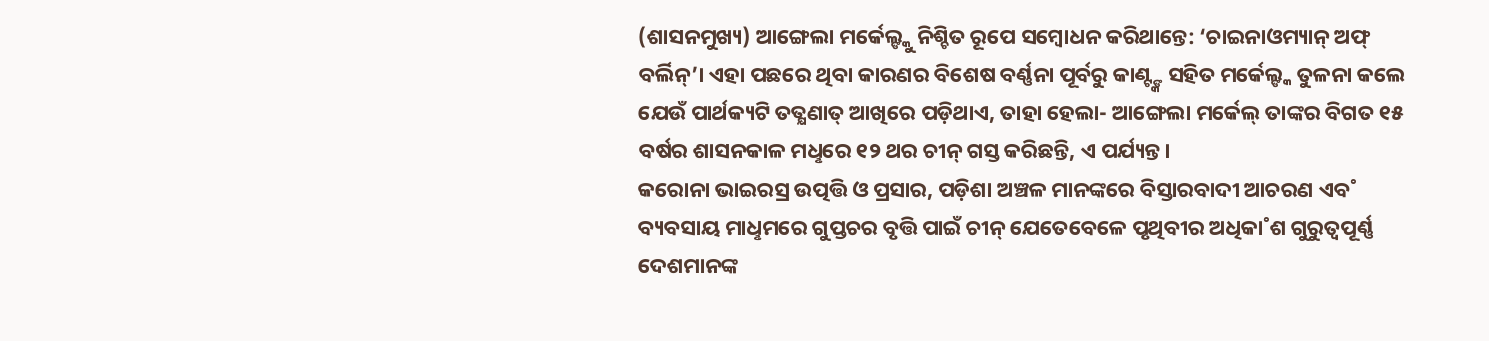(ଶାସନମୁଖ୍ୟ) ଆଙ୍ଗେଲା ମର୍କେଲ୍ଙ୍କୁ ନିଶ୍ଚିତ ରୂପେ ସମ୍ବୋଧନ କରିଥାନ୍ତେ: ‘ଚାଇନାଓମ୍ୟାନ୍ ଅଫ୍ ବର୍ଲିନ୍’। ଏହା ପଛରେ ଥିବା କାରଣର ବିଶେଷ ବର୍ଣ୍ଣନା ପୂର୍ବରୁ କାଣ୍ଟ୍ଙ୍କ ସହିତ ମର୍କେଲ୍ଙ୍କ ତୁଳନା କଲେ ଯେଉଁ ପାର୍ଥକ୍ୟଟି ତତ୍କ୍ଷଣାତ୍ ଆଖିରେ ପଡ଼ିଥାଏ, ତାହା ହେଲା- ଆଙ୍ଗେଲା ମର୍କେଲ୍ ତାଙ୍କର ବିଗତ ୧୫ ବର୍ଷର ଶାସନକାଳ ମଧୢରେ ୧୨ ଥର ଚୀନ୍ ଗସ୍ତ କରିଛନ୍ତି, ଏ ପର୍ଯ୍ୟନ୍ତ।
କରୋନା ଭାଇରସ୍ର ଉତ୍ପତ୍ତି ଓ ପ୍ରସାର, ପଡ଼ିଶା ଅଞ୍ଚଳ ମାନଙ୍କରେ ବିସ୍ତାରବାଦୀ ଆଚରଣ ଏବ˚ ବ୍ୟବସାୟ ମାଧୢମରେ ଗୁପ୍ତଚର ବୃତ୍ତି ପାଇଁ ଚୀନ୍ ଯେତେବେଳେ ପୃଥିବୀର ଅଧିକା˚ଶ ଗୁରୁତ୍ବପୂର୍ଣ୍ଣ ଦେଶମାନଙ୍କ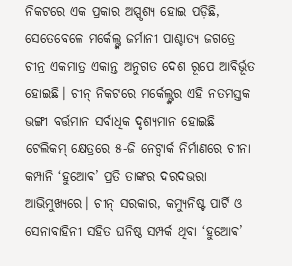ନିକଟରେ ଏକ ପ୍ରକାର ଅସ୍ପୃଶ୍ୟ ହୋଇ ପଡ଼ିଛି, ସେତେବେଳେ ମର୍କେଲ୍ଙ୍କ ଜର୍ମାନୀ ପାଶ୍ଚାତ୍ୟ ଜଗତ୍ରେ ଚୀନ୍ର ଏକମାତ୍ର ଏକାନ୍ତ ଅନୁଗତ ଦେଶ ରୂପେ ଆବିର୍ଭୂତ ହୋଇଛି। ଚୀନ୍ ନିକଟରେ ମର୍କେଲ୍ଙ୍କର ଏହି ନତମସ୍ତକ ଭଙ୍ଗୀ ବର୍ତ୍ତମାନ ସର୍ବାଧିକ ଦୃଶ୍ୟମାନ ହୋଇଛି ଟେଲିକମ୍ କ୍ଷେତ୍ରରେ ୫-ଜି ନେଟ୍ଵାର୍କ ନିର୍ମାଣରେ ଚୀନା କମ୍ପାନି ‘ହୁଆେଵ’ ପ୍ରତି ତାଙ୍କର ଦରଦଭରା ଆଭିମୁଖ୍ୟରେ। ଚୀନ୍ ସରକାର, କମ୍ୟୁନିଷ୍ଟ ପାର୍ଟି ଓ ସେନାବାହିନୀ ସହିତ ଘନିଷ୍ଠ ସମ୍ପର୍କ ଥିବା ‘ହୁଆେଵ’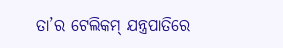ତା’ର ଟେଲିକମ୍ ଯନ୍ତ୍ରପାତିରେ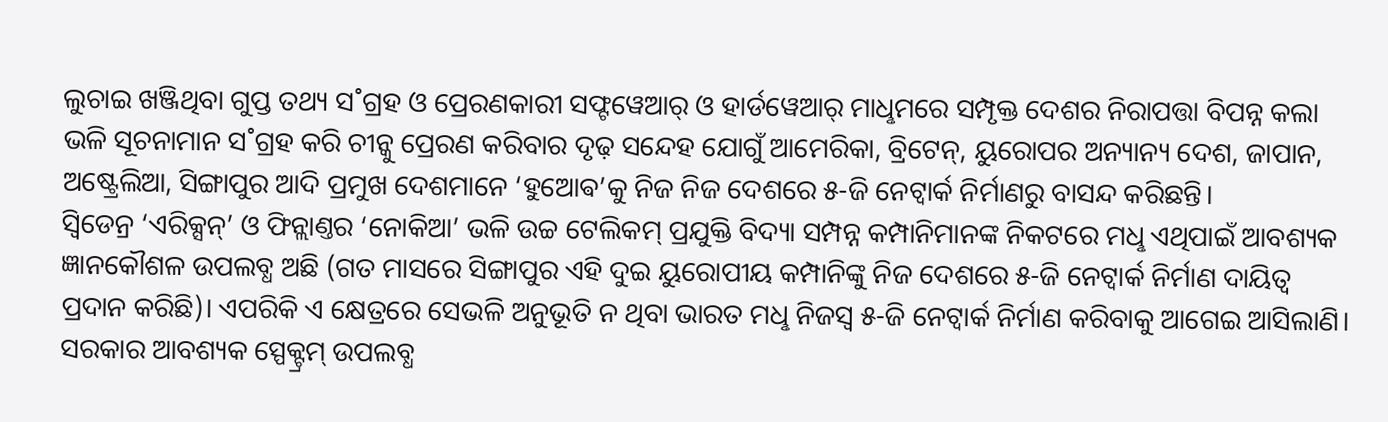ଲୁଚାଇ ଖଞ୍ଜିଥିବା ଗୁପ୍ତ ତଥ୍ୟ ସ˚ଗ୍ରହ ଓ ପ୍ରେରଣକାରୀ ସଫ୍ଟୱେଆର୍ ଓ ହାର୍ଡୱେଆର୍ ମାଧୢମରେ ସମ୍ପୃକ୍ତ ଦେଶର ନିରାପତ୍ତା ବିପନ୍ନ କଲା ଭଳି ସୂଚନାମାନ ସ˚ଗ୍ରହ କରି ଚୀନ୍କୁ ପ୍ରେରଣ କରିବାର ଦୃଢ଼ ସନ୍ଦେହ ଯୋଗୁଁ ଆମେରିକା, ବ୍ରିଟେନ୍, ୟୁରୋପର ଅନ୍ୟାନ୍ୟ ଦେଶ, ଜାପାନ, ଅଷ୍ଟ୍ରେଲିଆ, ସିଙ୍ଗାପୁର ଆଦି ପ୍ରମୁଖ ଦେଶମାନେ ‘ହୁଆେଵ’କୁ ନିଜ ନିଜ ଦେଶରେ ୫-ଜି ନେଟ୍ଵାର୍କ ନିର୍ମାଣରୁ ବାସନ୍ଦ କରିଛନ୍ତି।
ସ୍ବିଡେନ୍ର ‘ଏରିକ୍ସନ୍’ ଓ ଫିନ୍ଲାଣ୍ତର ‘ନୋକିଆ’ ଭଳି ଉଚ୍ଚ ଟେଲିକମ୍ ପ୍ରଯୁକ୍ତି ବିଦ୍ୟା ସମ୍ପନ୍ନ କମ୍ପାନିମାନଙ୍କ ନିକଟରେ ମଧୢ ଏଥିପାଇଁ ଆବଶ୍ୟକ ଜ୍ଞାନକୌଶଳ ଉପଲବ୍ଧ ଅଛି (ଗତ ମାସରେ ସିଙ୍ଗାପୁର ଏହି ଦୁଇ ୟୁରୋପୀୟ କମ୍ପାନିଙ୍କୁ ନିଜ ଦେଶରେ ୫-ଜି ନେଟ୍ଵାର୍କ ନିର୍ମାଣ ଦାୟିତ୍ବ ପ୍ରଦାନ କରିଛି)। ଏପରିକି ଏ କ୍ଷେତ୍ରରେ ସେଭଳି ଅନୁଭୂତି ନ ଥିବା ଭାରତ ମଧୢ ନିଜସ୍ବ ୫-ଜି ନେଟ୍ଵାର୍କ ନିର୍ମାଣ କରିବାକୁ ଆଗେଇ ଆସିଲାଣି। ସରକାର ଆବଶ୍ୟକ ସ୍ପେକ୍ଟ୍ରମ୍ ଉପଲବ୍ଧ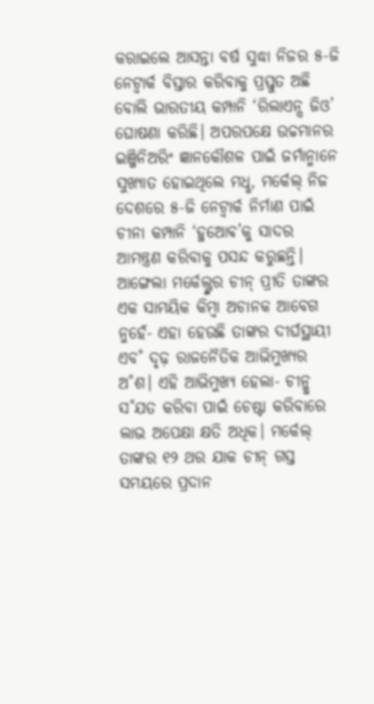କରାଇଲେ ଆସନ୍ତା ବର୍ଷ ସୁଦ୍ଧା ନିଜର ୫-ଜି ନେଟ୍ଵାର୍କ ବିସ୍ତାର କରିବାକୁ ପ୍ରସ୍ତୁତ ଅଛି ବୋଲି ଭାରତୀୟ କମ୍ପାନି ‘ରିଲାଏନ୍ସ ଜିଓ’ ଘୋଷଣା କରିଛି। ଅପରପକ୍ଷେ ଉଚ୍ଚମାନର ଇଞ୍ଜିନିଅରିଂ ଜ୍ଞାନକୌଶଳ ପାଇଁ ଜର୍ମାନ୍ମାନେ ସୁଖ୍ୟାତ ହୋଇଥିଲେ ମଧୢ, ମର୍କେଲ୍ ନିଜ ଦେଶରେ ୫-ଜି ନେଟ୍ଵାର୍କ ନିର୍ମାଣ ପାଇଁ ଚୀନା କମ୍ପାନି ‘ହୁଆେଵ’କୁ ସାଦର ଆମନ୍ତ୍ରଣ କରିବାକୁ ପସନ୍ଦ କରୁଛନ୍ତି।
ଆଙ୍ଗେଲା ମର୍କେଲ୍ଙ୍କର ଚୀନ୍ ପ୍ରୀତି ତାଙ୍କର ଏକ ସାମୟିକ କିମ୍ବା ଅଚାନକ ଆବେଗ ନୁହେଁ- ଏହା ହେଉଛି ତାଙ୍କର ଦୀର୍ଘସ୍ଥାୟୀ ଏବ˚ ଦୃଢ଼ ରାଜନୈତିକ ଆଭିମୁଖ୍ୟର ଅ˚ଶ। ଏହି ଆଭିମୁଖ୍ୟ ହେଲା- ଚୀନ୍କୁ ସ˚ଯତ କରିବା ପାଇଁ ଚେଷ୍ଟା କରିବାରେ ଲାଭ ଅପେକ୍ଷା କ୍ଷତି ଅଧିକ। ମର୍କେଲ୍ ତାଙ୍କର ୧୨ ଥର ଯାକ ଚୀନ୍ ଗସ୍ତ ସମୟରେ ପ୍ରଦାନ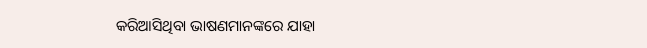କରିଆସିଥିବା ଭାଷଣମାନଙ୍କରେ ଯାହା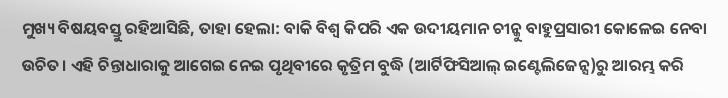ମୁଖ୍ୟ ବିଷୟବସ୍ତୁ ରହିଆସିଛି, ତାହା ହେଲା: ବାକି ବିଶ୍ବ କିପରି ଏକ ଉଦୀୟମାନ ଚୀନ୍କୁ ବାହୁପ୍ରସାରୀ କୋଳେଇ ନେବା ଉଚିତ। ଏହି ଚିନ୍ତାଧାରାକୁ ଆଗେଇ ନେଇ ପୃଥିବୀରେ କୃତ୍ରିମ ବୁଦ୍ଧି (ଆର୍ଟିଫିସିଆଲ୍ ଇଣ୍ଟେଲିଜେନ୍ସ)ରୁ ଆରମ୍ଭ କରି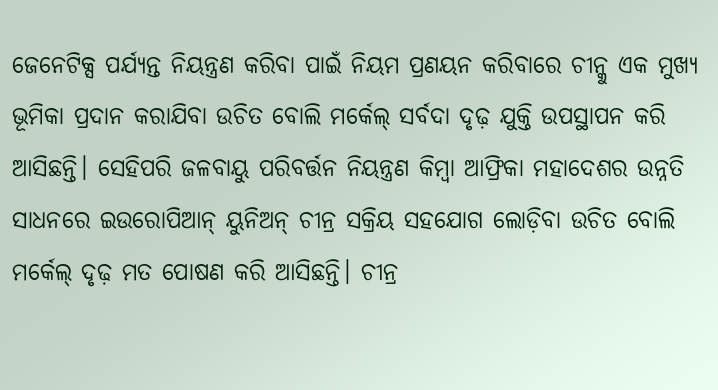ଜେନେଟିକ୍ସ ପର୍ଯ୍ୟନ୍ତ ନିୟନ୍ତ୍ରଣ କରିବା ପାଇଁ ନିୟମ ପ୍ରଣୟନ କରିବାରେ ଚୀନ୍କୁ ଏକ ମୁଖ୍ୟ ଭୂମିକା ପ୍ରଦାନ କରାଯିବା ଉଚିତ ବୋଲି ମର୍କେଲ୍ ସର୍ବଦା ଦୃଢ଼ ଯୁକ୍ତି ଉପସ୍ଥାପନ କରି ଆସିଛନ୍ତି। ସେହିପରି ଜଳବାୟୁ ପରିବର୍ତ୍ତନ ନିୟନ୍ତ୍ରଣ କିମ୍ବା ଆଫ୍ରିକା ମହାଦେଶର ଉନ୍ନତି ସାଧନରେ ଇଉରୋପିଆନ୍ ୟୁନିଅନ୍ ଚୀନ୍ର ସକ୍ରିୟ ସହଯୋଗ ଲୋଡ଼ିବା ଉଚିତ ବୋଲି ମର୍କେଲ୍ ଦୃଢ଼ ମତ ପୋଷଣ କରି ଆସିଛନ୍ତି। ଚୀନ୍ର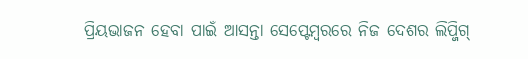ପ୍ରିୟଭାଜନ ହେବା ପାଇଁ ଆସନ୍ତା ସେପ୍ଟେମ୍ବରରେ ନିଜ ଦେଶର ଲିପ୍ଜିଗ୍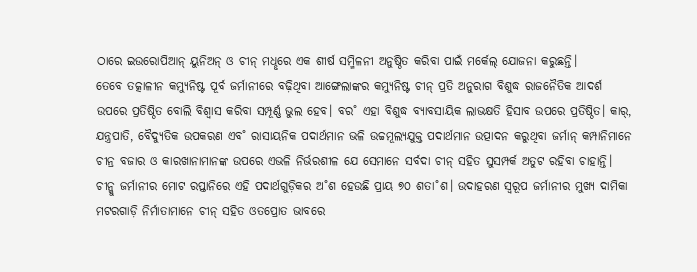ଠାରେ ଇଉରୋପିଆନ୍ ୟୁନିଅନ୍ ଓ ଚୀନ୍ ମଧୢରେ ଏକ ଶୀର୍ଷ ସମ୍ମିଳନୀ ଅନୁଷ୍ଠିତ କରିବା ପାଇଁ ମର୍କେଲ୍ ଯୋଜନା କରୁଛନ୍ତି।
ତେବେ ତତ୍କାଳୀନ କମ୍ୟୁନିଷ୍ଟ ପୂର୍ବ ଜର୍ମାନୀରେ ବଢ଼ିଥିବା ଆଙ୍ଗେଲାଙ୍କର କମ୍ୟୁନିଷ୍ଟ ଚୀନ୍ ପ୍ରତି ଅନୁରାଗ ବିଶୁଦ୍ଧ ରାଜନୈତିକ ଆଦର୍ଶ ଉପରେ ପ୍ରତିଷ୍ଠିତ ବୋଲି ବିଶ୍ବାସ କରିବା ସମ୍ପୂର୍ଣ୍ଣ ଭୁଲ ହେବ। ବର˚ ଏହା ବିଶୁଦ୍ଧ ବ୍ୟାବସାୟିକ ଲାଭକ୍ଷତି ହିସାବ ଉପରେ ପ୍ରତିଷ୍ଠିତ। କାର୍, ଯନ୍ତ୍ରପାତି, ବୈଦ୍ୟୁତିକ ଉପକରଣ ଏବ˚ ରାସାୟନିକ ପଦାର୍ଥମାନ ଭଳି ଉଚ୍ଚମୂଲ୍ୟଯୁକ୍ତ ପଦାର୍ଥମାନ ଉତ୍ପାଦନ କରୁଥିବା ଜର୍ମାନ୍ କମ୍ପାନିମାନେ ଚୀନ୍ର ବଜାର ଓ କାରଖାନାମାନଙ୍କ ଉପରେ ଏଭଳି ନିର୍ଭରଶୀଳ ଯେ ସେମାନେ ସର୍ବଦା ଚୀନ୍ ସହିତ ସୁସମ୍ପର୍କ ଅତୁଟ ରହିବା ଚାହାନ୍ତି। ଚୀନ୍କୁ ଜର୍ମାନୀର ମୋଟ ରପ୍ତାନିରେ ଏହି ପଦାର୍ଥଗୁଡ଼ିକର ଅ˚ଶ ହେଉଛି ପ୍ରାୟ ୭୦ ଶତା˚ଶ। ଉଦାହରଣ ସ୍ବରୂପ ଜର୍ମାନୀର ମୁଖ୍ୟ ଦାମିକା ମଟରଗାଡ଼ି ନିର୍ମାତାମାନେ ଚୀନ୍ ସହିତ ଓତପ୍ରୋତ ଭାବରେ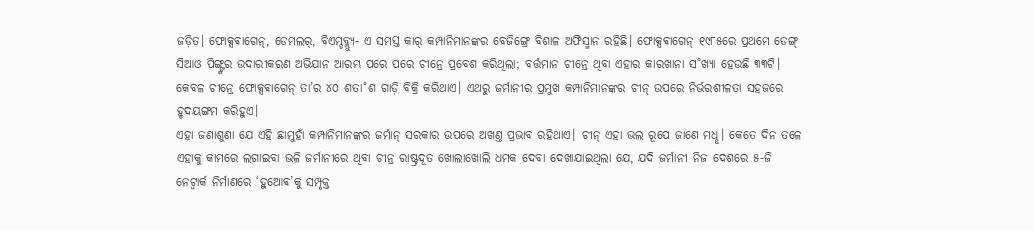ଜଡ଼ିତ। ଫୋକ୍ସଵାଗେନ୍, ଡେମଲର୍, ବିଏମ୍ଡବ୍ଲ୍ୟୁ- ଏ ସମସ୍ତ କାର୍ କମ୍ପାନିମାନଙ୍କର ବେଜିଙ୍ଗ୍ରେ ବିଶାଳ ଅଫିସ୍ମାନ ରହିଛି। ଫୋକ୍ସଵାଗେନ୍ ୧୯୮୫ରେ ପ୍ରଥମେ ଡେଙ୍ଗ୍ ସିଆଓ ପିଙ୍ଗ୍ଙ୍କର ଉଦାରୀକରଣ ଅଭିଯାନ ଆରମ୍ଭ ପରେ ପରେ ଚୀନ୍ରେ ପ୍ରବେଶ କରିଥିଲା; ବର୍ତ୍ତମାନ ଚୀନ୍ରେ ଥିବା ଏହାର କାରଖାନା ସ˚ଖ୍ୟା ହେଉଛି ୩୩ଟି। କେବଳ ଚୀନ୍ରେ ଫୋକ୍ସଵାଗେନ୍ ତା’ର ୪୦ ଶତା˚ଶ ଗାଡ଼ି ବିକ୍ରି କରିଥାଏ। ଏଥରୁ ଜର୍ମାନୀର ପ୍ରମୁଖ କମ୍ପାନିମାନଙ୍କର ଚୀନ୍ ଉପରେ ନିର୍ଭରଶୀଳତା ସହଜରେ ହୃଦୟଙ୍ଗମ କରିହୁଏ।
ଏହା ଜଣାଶୁଣା ଯେ ଏହି ଛାମୁହାଁ କମ୍ପାନିମାନଙ୍କର ଜର୍ମାନ୍ ସରକାର ଉପରେ ଅଖଣ୍ତ ପ୍ରଭାବ ରହିଥାଏ। ଚୀନ୍ ଏହା ଭଲ ରୂପେ ଜାଣେ ମଧୢ। କେତେ ଦିନ ତଳେ ଏହାକୁ କାମରେ ଲଗାଇବା ଭଳି ଜର୍ମାନୀରେ ଥିବା ଚୀନ୍ର ରାଷ୍ଟ୍ରଦୂତ ଖୋଲାଖୋଲି ଧମକ ଦେବା ଦେଖାଯାଇଥିଲା ଯେ, ଯଦି ଜର୍ମାନୀ ନିଜ ଦେଶରେ ୫-ଜି ନେଟ୍ଵାର୍କ ନିର୍ମାଣରେ ‘ହୁଆେଵ’କୁ ସମ୍ପୃକ୍ତ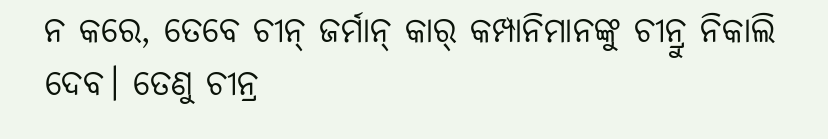ନ କରେ, ତେବେ ଚୀନ୍ ଜର୍ମାନ୍ କାର୍ କମ୍ପାନିମାନଙ୍କୁ ଚୀନ୍ରୁ ନିକାଲି ଦେବ। ତେଣୁ ଚୀନ୍ର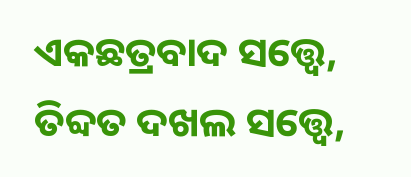ଏକଛତ୍ରବାଦ ସତ୍ତ୍ବେ, ତିବ୍ଦତ ଦଖଲ ସତ୍ତ୍ବେ,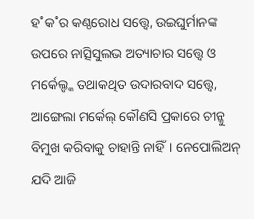ହ˚କ˚ର କଣ୍ଠରୋଧ ସତ୍ତ୍ବେ, ଉଇଘୁର୍ମାନଙ୍କ ଉପରେ ନାତ୍ସିସୁଲଭ ଅତ୍ୟାଚାର ସତ୍ତ୍ବେ ଓ ମର୍କେଲ୍ଙ୍କ ତଥାକଥିତ ଉଦାରବାଦ ସତ୍ତ୍ବେ, ଆଙ୍ଗେଲା ମର୍କେଲ୍ କୌଣସି ପ୍ରକାରେ ଚୀନ୍କୁ ବିମୁଖ କରିବାକୁ ଚାହାନ୍ତି ନାହିଁ। ନେପୋଲିଅନ୍ ଯଦି ଆଜି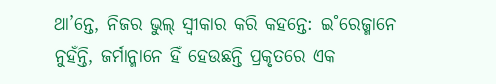ଥା’ନ୍ତେ, ନିଜର ଭୁଲ୍ ସ୍ବୀକାର କରି କହନ୍ତେ: ଇ˚ରେଜ୍ମାନେ ନୁହଁନ୍ତି, ଜର୍ମାନ୍ମାନେ ହିଁ ହେଉଛନ୍ତି ପ୍ରକୃତରେ ଏକ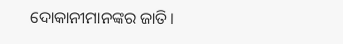ଦୋକାନୀମାନଙ୍କର ଜାତି।